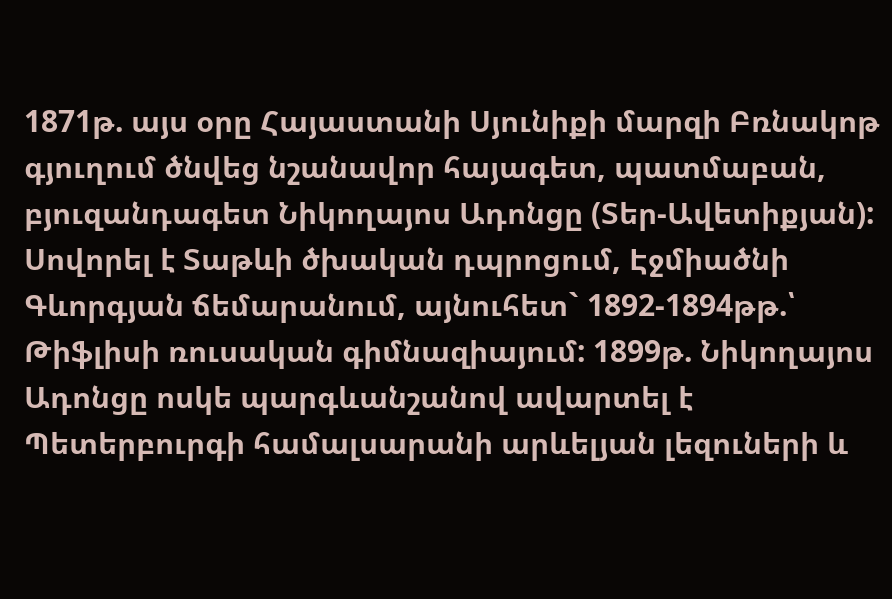1871թ. այս օրը Հայաստանի Սյունիքի մարզի Բռնակոթ գյուղում ծնվեց նշանավոր հայագետ, պատմաբան, բյուզանդագետ Նիկողայոս Ադոնցը (Տեր-Ավետիքյան):
Սովորել է Տաթևի ծխական դպրոցում, Էջմիածնի Գևորգյան ճեմարանում, այնուհետ` 1892-1894թթ.՝ Թիֆլիսի ռուսական գիմնազիայում: 1899թ. Նիկողայոս Ադոնցը ոսկե պարգևանշանով ավարտել է Պետերբուրգի համալսարանի արևելյան լեզուների և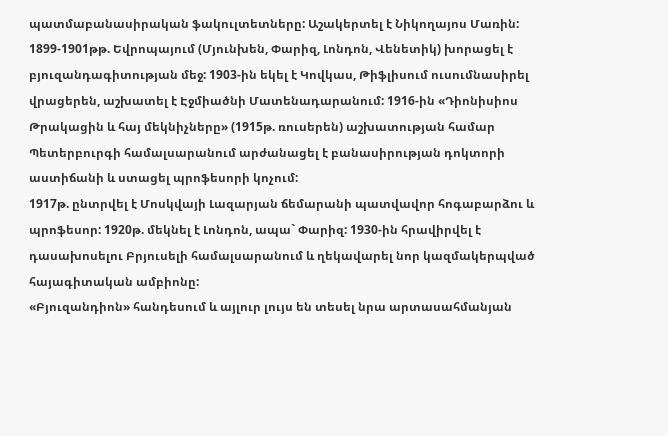պատմաբանասիրական ֆակուլտետները: Աշակերտել է Նիկողայոս Մառին:
1899-1901թթ. Եվրոպայում (Մյունխեն, Փարիզ, Լոնդոն, Վենետիկ) խորացել է բյուզանդագիտության մեջ: 1903-ին եկել է Կովկաս, Թիֆլիսում ուսումնասիրել վրացերեն, աշխատել է Էջմիածնի Մատենադարանում: 1916-ին «Դիոնիսիոս Թրակացին և հայ մեկնիչները» (1915թ. ռուսերեն) աշխատության համար Պետերբուրգի համալսարանում արժանացել է բանասիրության դոկտորի աստիճանի և ստացել պրոֆեսորի կոչում:
1917թ. ընտրվել է Մոսկվայի Լազարյան ճեմարանի պատվավոր հոգաբարձու և պրոֆեսոր: 1920թ. մեկնել է Լոնդոն, ապա` Փարիզ: 1930-ին հրավիրվել է դասախոսելու Բրյուսելի համալսարանում և ղեկավարել նոր կազմակերպված հայագիտական ամբիոնը:
«Բյուզանդիոն» հանդեսում և այլուր լույս են տեսել նրա արտասահմանյան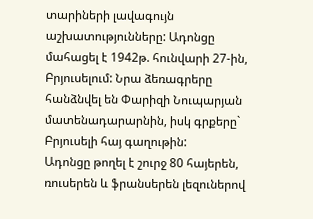տարիների լավագույն աշխատությունները: Ադոնցը մահացել է 1942թ. հունվարի 27-ին, Բրյուսելում: Նրա ձեռագրերը հանձնվել են Փարիզի Նուպարյան մատենադարարնին, իսկ գրքերը` Բրյուսելի հայ գաղութին:
Ադոնցը թողել է շուրջ 80 հայերեն, ռուսերեն և ֆրանսերեն լեզուներով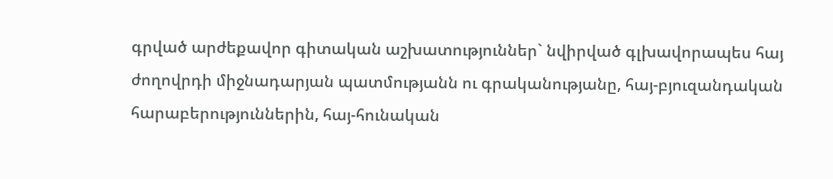գրված արժեքավոր գիտական աշխատություններ` նվիրված գլխավորապես հայ ժողովրդի միջնադարյան պատմությանն ու գրականությանը, հայ-բյուզանդական հարաբերություններին, հայ-հունական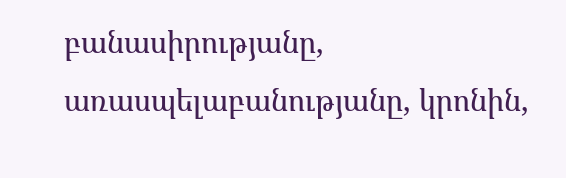բանասիրությանը, առասպելաբանությանը, կրոնին,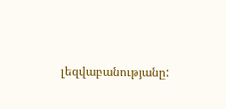լեզվաբանությանը: